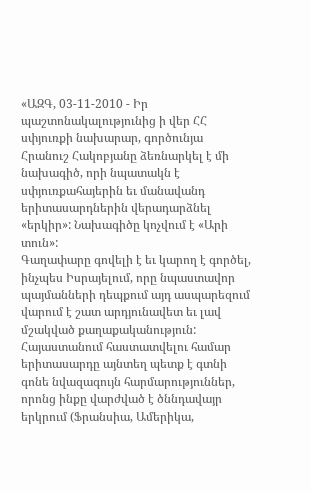«ԱԶԳ, 03-11-2010 - Իր պաշտոնակալությունից ի վեր ՀՀ սփյուռքի նախարար, գործունյա Հրանուշ Հակոբյանը ձեռնարկել է մի նախագիծ, որի նպատակն է սփյուռքահայերին եւ մանավանդ երիտասարդներին վերադարձնել «երկիր»: Նախագիծը կոչվում է «Արի տուն»:
Գաղափարը գովելի է եւ կարող է գործել, ինչպես Իսրայելում, որը նպաստավոր պայմանների դեպքում այդ ասպարեզում վարում է շատ արդյունավետ եւ լավ մշակված քաղաքականություն:
Հայաստանում հաստատվելու համար երիտասարդը այնտեղ պետք է գտնի գոնե նվազագույն հարմարություններ, որոնց ինքը վարժված է ծննդավայր երկրում (Ֆրանսիա, Ամերիկա,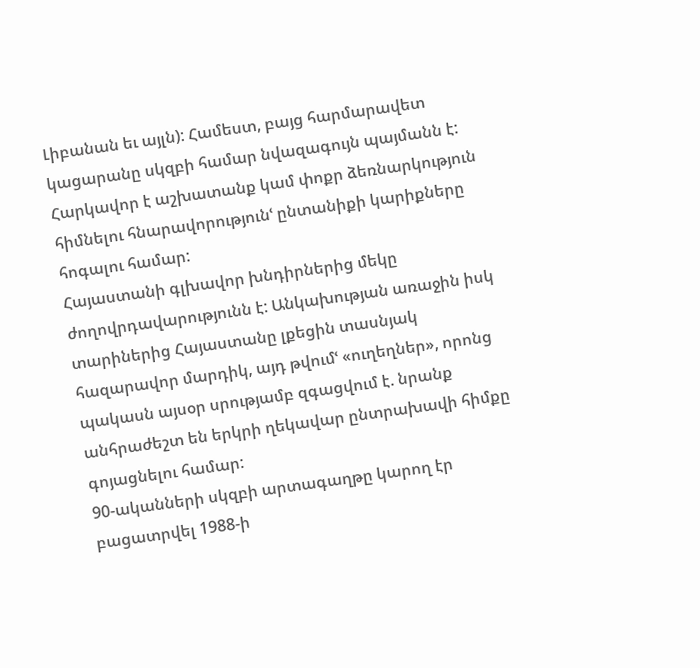Լիբանան եւ այլն): Համեստ, բայց հարմարավետ կացարանը սկզբի համար նվազագույն պայմանն է: Հարկավոր է աշխատանք կամ փոքր ձեռնարկություն հիմնելու հնարավորությունՙ ընտանիքի կարիքները հոգալու համար:
Հայաստանի գլխավոր խնդիրներից մեկը ժողովրդավարությունն է: Անկախության առաջին իսկ տարիներից Հայաստանը լքեցին տասնյակ հազարավոր մարդիկ, այդ թվումՙ «ուղեղներ», որոնց պակասն այսօր սրությամբ զգացվում է. նրանք անհրաժեշտ են երկրի ղեկավար ընտրախավի հիմքը գոյացնելու համար:
90-ականների սկզբի արտագաղթը կարող էր բացատրվել 1988-ի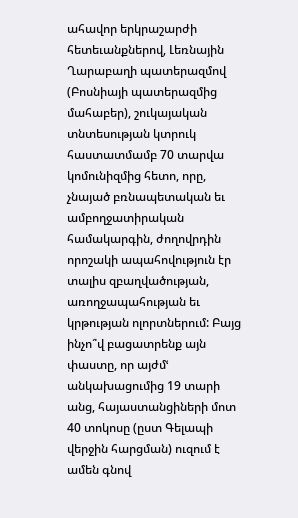ահավոր երկրաշարժի հետեւանքներով, Լեռնային Ղարաբաղի պատերազմով (Բոսնիայի պատերազմից մահաբեր), շուկայական տնտեսության կտրուկ հաստատմամբ 70 տարվա կոմունիզմից հետո, որը, չնայած բռնապետական եւ ամբողջատիրական համակարգին, ժողովրդին որոշակի ապահովություն էր տալիս զբաղվածության, առողջապահության եւ կրթության ոլորտներում: Բայց ինչո՞վ բացատրենք այն փաստը, որ այժմՙ անկախացումից 19 տարի անց, հայաստանցիների մոտ 40 տոկոսը (ըստ Գելապի վերջին հարցման) ուզում է ամեն գնով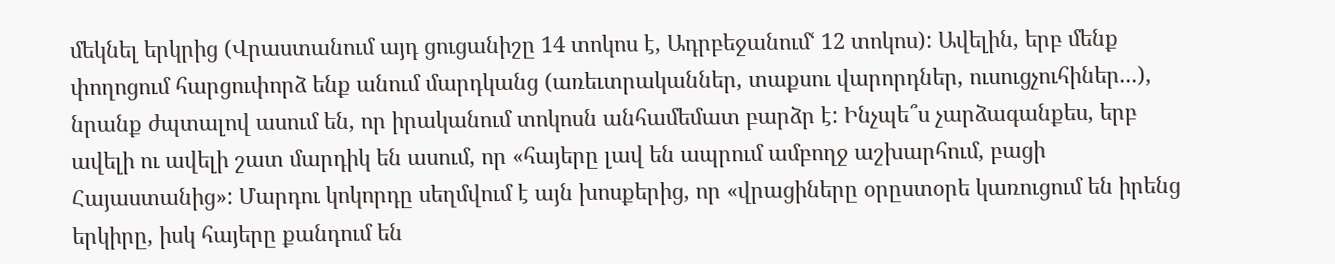մեկնել երկրից (Վրաստանում այդ ցուցանիշը 14 տոկոս է, Ադրբեջանումՙ 12 տոկոս): Ավելին, երբ մենք փողոցում հարցուփորձ ենք անում մարդկանց (առեւտրականներ, տաքսու վարորդներ, ուսուցչուհիներ...), նրանք ժպտալով ասում են, որ իրականում տոկոսն անհամեմատ բարձր է: Ինչպե՞ս չարձագանքես, երբ ավելի ու ավելի շատ մարդիկ են ասում, որ «հայերը լավ են ապրում ամբողջ աշխարհում, բացի Հայաստանից»: Մարդու կոկորդը սեղմվում է այն խոսքերից, որ «վրացիները օրըստօրե կառուցում են իրենց երկիրը, իսկ հայերը քանդում են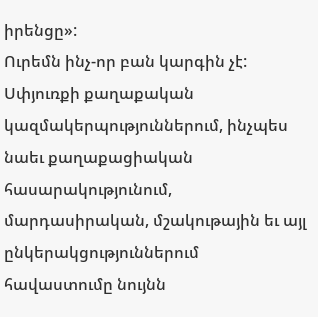իրենցը»:
Ուրեմն ինչ-որ բան կարգին չէ: Սփյուռքի քաղաքական կազմակերպություններում, ինչպես նաեւ քաղաքացիական հասարակությունում, մարդասիրական, մշակութային եւ այլ ընկերակցություններում հավաստումը նույնն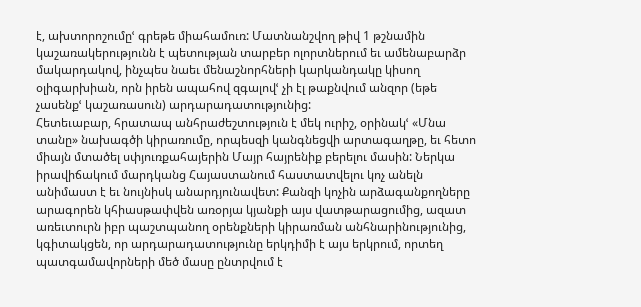է, ախտորոշումըՙ գրեթե միահամուռ: Մատնանշվող թիվ 1 թշնամին կաշառակերությունն է պետության տարբեր ոլորտներում եւ ամենաբարձր մակարդակով, ինչպես նաեւ մենաշնորհների կարկանդակը կիսող օլիգարխիան, որն իրեն ապահով զգալովՙ չի էլ թաքնվում անզոր (եթե չասենքՙ կաշառասուն) արդարադատությունից:
Հետեւաբար, հրատապ անհրաժեշտություն է մեկ ուրիշ, օրինակՙ «Մնա տանը» նախագծի կիրառումը, որպեսզի կանգնեցվի արտագաղթը, եւ հետո միայն մտածել սփյուռքահայերին Մայր հայրենիք բերելու մասին: Ներկա իրավիճակում մարդկանց Հայաստանում հաստատվելու կոչ անելն անիմաստ է եւ նույնիսկ անարդյունավետ: Քանզի կոչին արձագանքողները արագորեն կհիասթափվեն առօրյա կյանքի այս վատթարացումից, ազատ առեւտուրն իբր պաշտպանող օրենքների կիրառման անհնարինությունից, կգիտակցեն, որ արդարադատությունը երկդիմի է այս երկրում, որտեղ պատգամավորների մեծ մասը ընտրվում է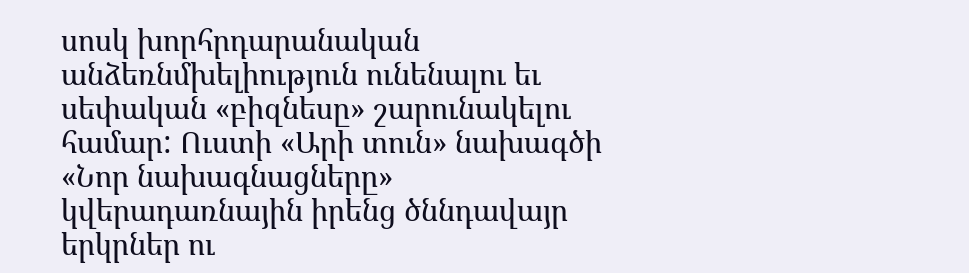սոսկ խորհրդարանական անձեռնմխելիություն ունենալու եւ սեփական «բիզնեսը» շարունակելու համար: Ուստի «Արի տուն» նախագծի «Նոր նախագնացները» կվերադառնային իրենց ծննդավայր երկրներ ու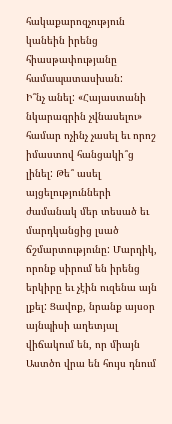հակաքարոզչություն կանեին իրենց հիասթափությանը համապատասխան:
Ի՞նչ անել: «Հայաստանի նկարագրին չվնասելու» համար ոչինչ չասել եւ որոշ իմաստով հանցակի՞ց լինել: Թե՞ ասել այցելությունների ժամանակ մեր տեսած եւ մարդկանցից լսած ճշմարտությունը: Մարդիկ, որոնք սիրում են իրենց երկիրը եւ չէին ուզենա այն լքել: Ցավոք, նրանք այսօր այնպիսի աղետյալ վիճակում են, որ միայն Աստծո վրա են հույս դնում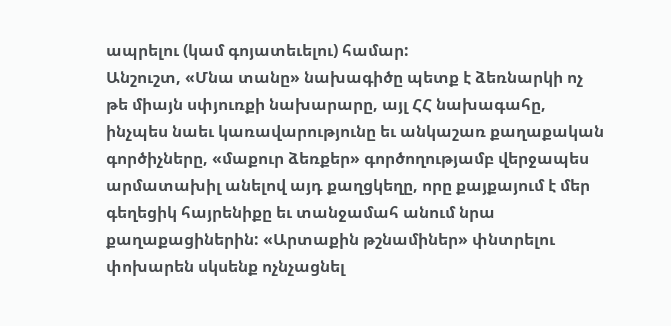ապրելու (կամ գոյատեւելու) համար:
Անշուշտ, «Մնա տանը» նախագիծը պետք է ձեռնարկի ոչ թե միայն սփյուռքի նախարարը, այլ ՀՀ նախագահը, ինչպես նաեւ կառավարությունը եւ անկաշառ քաղաքական գործիչները, «մաքուր ձեռքեր» գործողությամբ վերջապես արմատախիլ անելով այդ քաղցկեղը, որը քայքայում է մեր գեղեցիկ հայրենիքը եւ տանջամահ անում նրա քաղաքացիներին: «Արտաքին թշնամիներ» փնտրելու փոխարեն սկսենք ոչնչացնել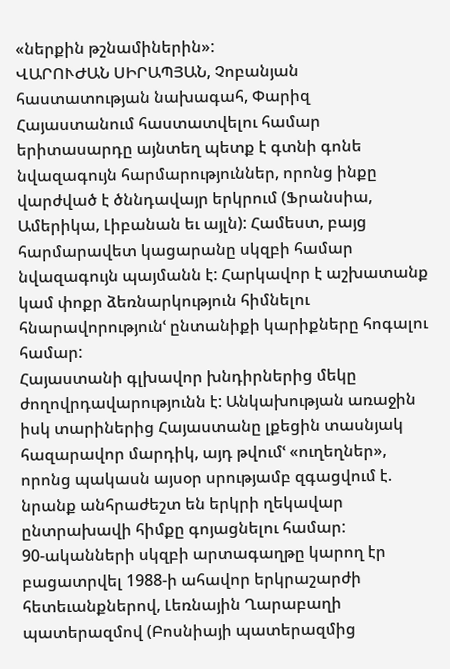«ներքին թշնամիներին»:
ՎԱՐՈՒԺԱՆ ՍԻՐԱՊՅԱՆ, Չոբանյան հաստատության նախագահ, Փարիզ
Հայաստանում հաստատվելու համար երիտասարդը այնտեղ պետք է գտնի գոնե նվազագույն հարմարություններ, որոնց ինքը վարժված է ծննդավայր երկրում (Ֆրանսիա, Ամերիկա, Լիբանան եւ այլն): Համեստ, բայց հարմարավետ կացարանը սկզբի համար նվազագույն պայմանն է: Հարկավոր է աշխատանք կամ փոքր ձեռնարկություն հիմնելու հնարավորությունՙ ընտանիքի կարիքները հոգալու համար:
Հայաստանի գլխավոր խնդիրներից մեկը ժողովրդավարությունն է: Անկախության առաջին իսկ տարիներից Հայաստանը լքեցին տասնյակ հազարավոր մարդիկ, այդ թվումՙ «ուղեղներ», որոնց պակասն այսօր սրությամբ զգացվում է. նրանք անհրաժեշտ են երկրի ղեկավար ընտրախավի հիմքը գոյացնելու համար:
90-ականների սկզբի արտագաղթը կարող էր բացատրվել 1988-ի ահավոր երկրաշարժի հետեւանքներով, Լեռնային Ղարաբաղի պատերազմով (Բոսնիայի պատերազմից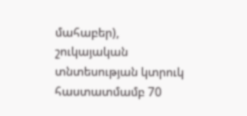մահաբեր), շուկայական տնտեսության կտրուկ հաստատմամբ 70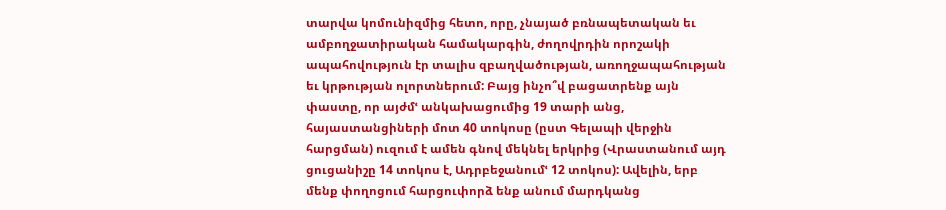տարվա կոմունիզմից հետո, որը, չնայած բռնապետական եւ ամբողջատիրական համակարգին, ժողովրդին որոշակի ապահովություն էր տալիս զբաղվածության, առողջապահության եւ կրթության ոլորտներում: Բայց ինչո՞վ բացատրենք այն փաստը, որ այժմՙ անկախացումից 19 տարի անց, հայաստանցիների մոտ 40 տոկոսը (ըստ Գելապի վերջին հարցման) ուզում է ամեն գնով մեկնել երկրից (Վրաստանում այդ ցուցանիշը 14 տոկոս է, Ադրբեջանումՙ 12 տոկոս): Ավելին, երբ մենք փողոցում հարցուփորձ ենք անում մարդկանց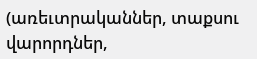(առեւտրականներ, տաքսու վարորդներ,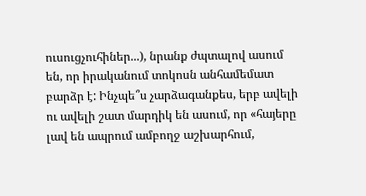ուսուցչուհիներ...), նրանք ժպտալով ասում են, որ իրականում տոկոսն անհամեմատ բարձր է: Ինչպե՞ս չարձագանքես, երբ ավելի ու ավելի շատ մարդիկ են ասում, որ «հայերը լավ են ապրում ամբողջ աշխարհում,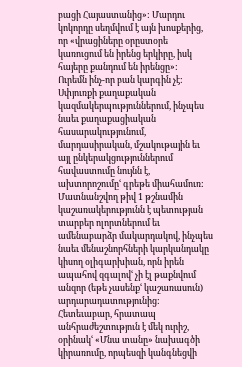բացի Հայաստանից»: Մարդու կոկորդը սեղմվում է այն խոսքերից, որ «վրացիները օրըստօրե կառուցում են իրենց երկիրը, իսկ հայերը քանդում են իրենցը»:
Ուրեմն ինչ-որ բան կարգին չէ: Սփյուռքի քաղաքական կազմակերպություններում, ինչպես նաեւ քաղաքացիական հասարակությունում, մարդասիրական, մշակութային եւ այլ ընկերակցություններում հավաստումը նույնն է, ախտորոշումըՙ գրեթե միահամուռ: Մատնանշվող թիվ 1 թշնամին կաշառակերությունն է պետության տարբեր ոլորտներում եւ ամենաբարձր մակարդակով, ինչպես նաեւ մենաշնորհների կարկանդակը կիսող օլիգարխիան, որն իրեն ապահով զգալովՙ չի էլ թաքնվում անզոր (եթե չասենքՙ կաշառասուն) արդարադատությունից:
Հետեւաբար, հրատապ անհրաժեշտություն է մեկ ուրիշ, օրինակՙ «Մնա տանը» նախագծի կիրառումը, որպեսզի կանգնեցվի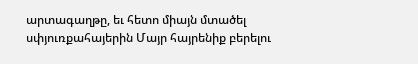արտագաղթը, եւ հետո միայն մտածել սփյուռքահայերին Մայր հայրենիք բերելու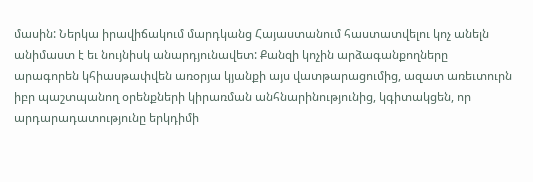մասին: Ներկա իրավիճակում մարդկանց Հայաստանում հաստատվելու կոչ անելն անիմաստ է եւ նույնիսկ անարդյունավետ: Քանզի կոչին արձագանքողները արագորեն կհիասթափվեն առօրյա կյանքի այս վատթարացումից, ազատ առեւտուրն իբր պաշտպանող օրենքների կիրառման անհնարինությունից, կգիտակցեն, որ արդարադատությունը երկդիմի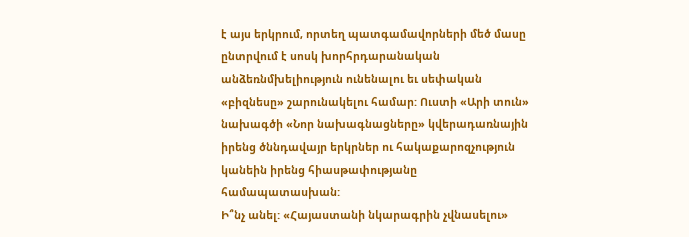է այս երկրում, որտեղ պատգամավորների մեծ մասը ընտրվում է սոսկ խորհրդարանական անձեռնմխելիություն ունենալու եւ սեփական «բիզնեսը» շարունակելու համար: Ուստի «Արի տուն» նախագծի «Նոր նախագնացները» կվերադառնային իրենց ծննդավայր երկրներ ու հակաքարոզչություն կանեին իրենց հիասթափությանը համապատասխան:
Ի՞նչ անել: «Հայաստանի նկարագրին չվնասելու»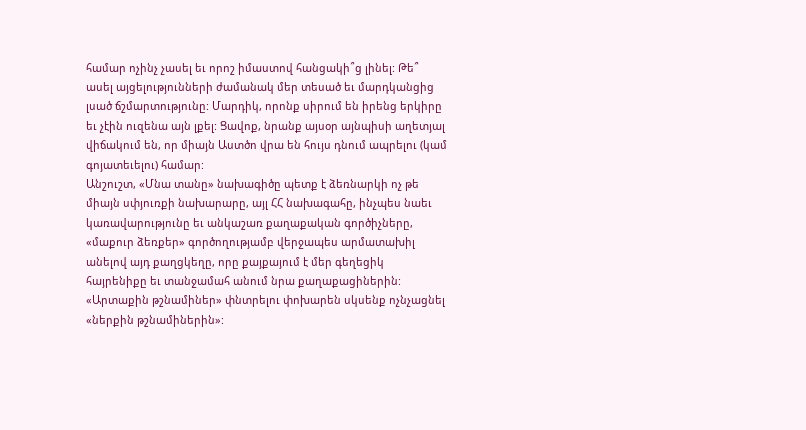համար ոչինչ չասել եւ որոշ իմաստով հանցակի՞ց լինել: Թե՞ ասել այցելությունների ժամանակ մեր տեսած եւ մարդկանցից լսած ճշմարտությունը: Մարդիկ, որոնք սիրում են իրենց երկիրը եւ չէին ուզենա այն լքել: Ցավոք, նրանք այսօր այնպիսի աղետյալ վիճակում են, որ միայն Աստծո վրա են հույս դնում ապրելու (կամ գոյատեւելու) համար:
Անշուշտ, «Մնա տանը» նախագիծը պետք է ձեռնարկի ոչ թե միայն սփյուռքի նախարարը, այլ ՀՀ նախագահը, ինչպես նաեւ կառավարությունը եւ անկաշառ քաղաքական գործիչները, «մաքուր ձեռքեր» գործողությամբ վերջապես արմատախիլ անելով այդ քաղցկեղը, որը քայքայում է մեր գեղեցիկ հայրենիքը եւ տանջամահ անում նրա քաղաքացիներին: «Արտաքին թշնամիներ» փնտրելու փոխարեն սկսենք ոչնչացնել «ներքին թշնամիներին»: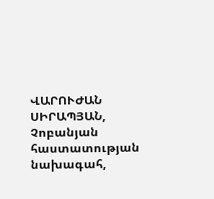ՎԱՐՈՒԺԱՆ ՍԻՐԱՊՅԱՆ, Չոբանյան հաստատության նախագահ,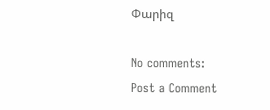Փարիզ

No comments:
Post a Comment